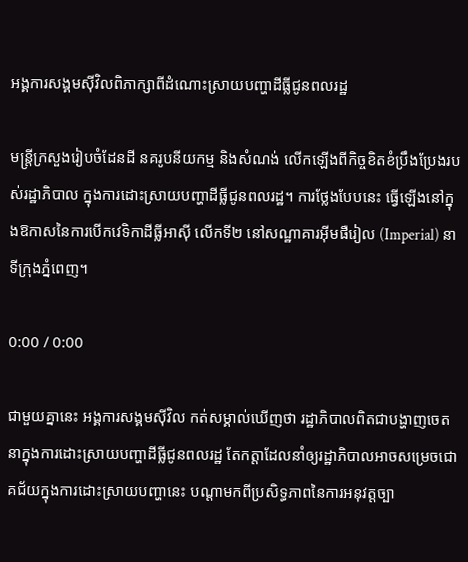អង្គការសង្គមស៊ីវិលពិភាក្សាពីដំណោះស្រាយបញ្ហាដីធ្លីជូនពលរដ្ឋ

មន្ត្រីក្រសួងរៀបចំដែនដី នគរូបនីយកម្ម និងសំណង់ លើកឡើងពីកិច្ចខិតខំប្រឹងប្រែងរបស់រដ្ឋាភិបាល ក្នុងការដោះស្រាយបញ្ហាដីធ្លីជូនពលរដ្ឋ។ ការថ្លែងបែបនេះ ធ្វើឡើងនៅក្នុងឱកាសនៃការបើកវេទិកាដីធ្លីអាស៊ី លើកទី២ នៅសណ្ឋាគារអ៊ីមផឺរៀល (Imperial) នាទីក្រុងភ្នំពេញ។

0:00 / 0:00

ជាមួយគ្នានេះ អង្គការសង្គមស៊ីវិល កត់សម្គាល់ឃើញថា រដ្ឋាភិបាលពិតជាបង្ហាញចេតនាក្នុងការដោះស្រាយបញ្ហាដីធ្លីជូនពលរដ្ឋ តែកត្តាដែលនាំឲ្យរដ្ឋាភិបាលអាចសម្រេចជោគជ័យក្នុងការដោះស្រាយបញ្ហានេះ បណ្ដាមកពីប្រសិទ្ធភាពនៃការអនុវត្តច្បា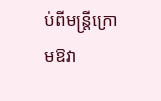ប់ពីមន្ត្រីក្រោមឱវា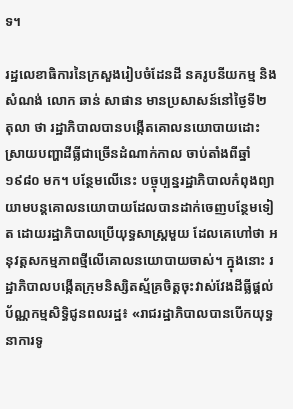ទ។

រដ្ឋលេខាធិការនៃក្រសួងរៀបចំដែនដី នគរូបនីយកម្ម និងសំណង់ លោក ឆាន់ សាផាន មានប្រសាសន៍នៅថ្ងៃទី២ តុលា ថា រដ្ឋាភិបាលបានបង្កើតគោលនយោបាយដោះស្រាយបញ្ហាដីធ្លីជាច្រើនដំណាក់កាល ចាប់តាំងពីឆ្នាំ១៩៨០ មក។ បន្ថែមលើនេះ បច្ចុប្បន្នរដ្ឋាភិបាលកំពុងព្យាយាមបន្តគោលនយោបាយដែលបានដាក់ចេញបន្ថែមទៀត ដោយរដ្ឋាភិបាលប្រើយុទ្ធសាស្ត្រមួយ ដែលគេហៅថា អនុវត្តសកម្មភាពថ្មីលើគោលនយោបាយចាស់។ ក្នុងនោះ រដ្ឋាភិបាលបង្កើតក្រុមនិស្សិតស្ម័គ្រចិត្តចុះវាស់វែងដីធ្លីផ្ដល់ប័ណ្ណកម្មសិទ្ធិជូនពលរដ្ឋ៖ «រាជរដ្ឋាភិបាលបានបើកយុទ្ធនាការទូ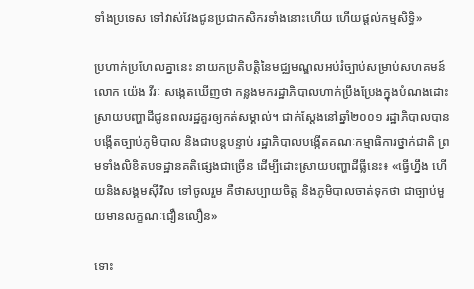ទាំងប្រទេស ទៅវាស់វែងជូនប្រជាកសិករទាំងនោះហើយ ហើយផ្ដល់កម្មសិទ្ធិ»

ប្រហាក់ប្រហែលគ្នានេះ នាយកប្រតិបត្តិនៃមជ្ឈមណ្ឌលអប់រំច្បាប់សម្រាប់សហគមន៍ លោក យ៉េង វីរៈ សង្កេតឃើញថា កន្លងមករដ្ឋាភិបាលហាក់ប្រឹងប្រែងក្នុងបំណងដោះស្រាយបញ្ហាដីជូនពលរដ្ឋគួរឲ្យកត់សម្គាល់។ ជាក់ស្ដែងនៅឆ្នាំ២០០១ រដ្ឋាភិបាលបានបង្កើតច្បាប់ភូមិបាល និងជាបន្តបន្ទាប់ រដ្ឋាភិបាលបង្កើតគណៈកម្មាធិការថ្នាក់ជាតិ ព្រមទាំងលិខិតបទដ្ឋានគតិផ្សេងជាច្រើន ដើម្បីដោះស្រាយបញ្ហាដីធ្លីនេះ៖ «ធ្វើហ្នឹង ហើយនិងសង្គមស៊ីវិល ទៅចូលរួម គឺថាសប្បាយចិត្ត និងភូមិបាលចាត់ទុកថា ជាច្បាប់មួយមានលក្ខណៈជឿនលឿន»

ទោះ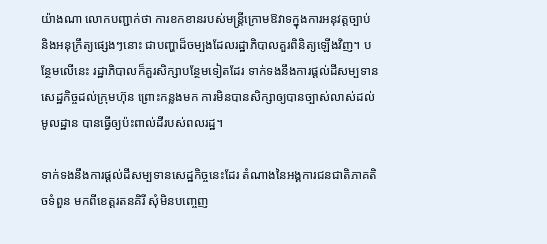យ៉ាងណា លោកបញ្ជាក់ថា ការខកខានរបស់មន្ត្រីក្រោមឱវាទក្នុងការអនុវត្តច្បាប់ និងអនុក្រឹត្យផ្សេងៗនោះ ជាបញ្ហាដ៏ចម្បងដែលរដ្ឋាភិបាលគួរពិនិត្យឡើងវិញ។ បន្ថែមលើនេះ រដ្ឋាភិបាលក៏គួរសិក្សាបន្ថែមទៀតដែរ ទាក់ទងនឹងការផ្ដល់ដីសម្បទានសេដ្ឋកិច្ចដល់ក្រុមហ៊ុន ព្រោះកន្លងមក ការមិនបានសិក្សាឲ្យបានច្បាស់លាស់ដល់មូលដ្ឋាន បានធ្វើឲ្យប៉ះពាល់ដីរបស់ពលរដ្ឋ។

ទាក់ទងនឹងការផ្ដល់ដីសម្បទានសេដ្ឋកិច្ចនេះដែរ តំណាងនៃអង្គការជនជាតិភាគតិចទំពួន មកពីខេត្តរតនគិរី សុំមិនបញ្ចេញ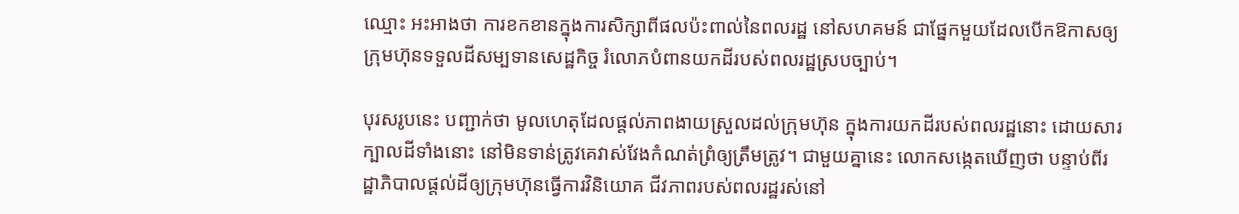ឈ្មោះ អះអាងថា ការខកខានក្នុងការសិក្សាពីផលប៉ះពាល់នៃពលរដ្ឋ នៅសហគមន៍ ជាផ្នែកមួយដែលបើកឱកាសឲ្យក្រុមហ៊ុនទទួលដីសម្បទានសេដ្ឋកិច្ច រំលោភបំពានយកដីរបស់ពលរដ្ឋស្របច្បាប់។

បុរសរូបនេះ បញ្ជាក់ថា មូលហេតុដែលផ្ដល់ភាពងាយស្រួលដល់ក្រុមហ៊ុន ក្នុងការយកដីរបស់ពលរដ្ឋនោះ ដោយសារក្បាលដីទាំងនោះ នៅមិនទាន់ត្រូវគេវាស់វែងកំណត់ព្រំឲ្យត្រឹមត្រូវ។ ជាមួយគ្នានេះ លោកសង្កេតឃើញថា បន្ទាប់ពីរដ្ឋាភិបាលផ្ដល់ដីឲ្យក្រុមហ៊ុនធ្វើការវិនិយោគ ជីវភាពរបស់ពលរដ្ឋរស់នៅ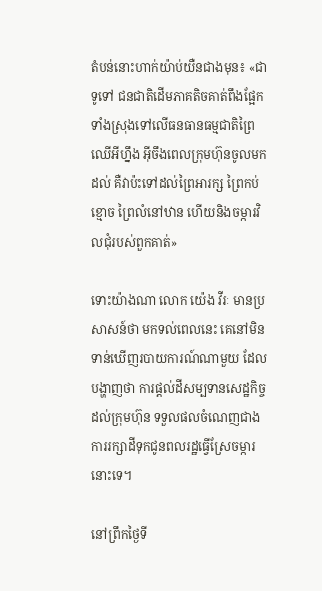តំបន់នោះហាក់យ៉ាប់យឺនជាងមុន៖ «ជាទូទៅ ជនជាតិដើមភាគតិចគាត់ពឹងផ្អែកទាំងស្រុងទៅលើធនធានធម្មជាតិព្រៃឈើអីហ្នឹង អ៊ីចឹងពេលក្រុមហ៊ុនចូលមកដល់ គឺវាប៉ះទៅដល់ព្រៃអារក្ស ព្រៃកប់ខ្មោច ព្រៃលំនៅឋាន ហើយនិងចម្ការវិលជុំរបស់ពួកគាត់»

ទោះយ៉ាងណា លោក យ៉េង វីរៈ មានប្រសាសន៍ថា មកទល់ពេលនេះ គេនៅមិនទាន់ឃើញរបាយការណ៍ណាមួយ ដែលបង្ហាញថា ការផ្ដល់ដីសម្បទានសេដ្ឋកិច្ចដល់ក្រុមហ៊ុន ទទួលផលចំណេញជាងការរក្សាដីទុកជូនពលរដ្ឋធ្វើស្រែចម្ការនោះទេ។

នៅព្រឹកថ្ងៃទី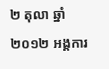២ តុលា ឆ្នាំ២០១២ អង្គការ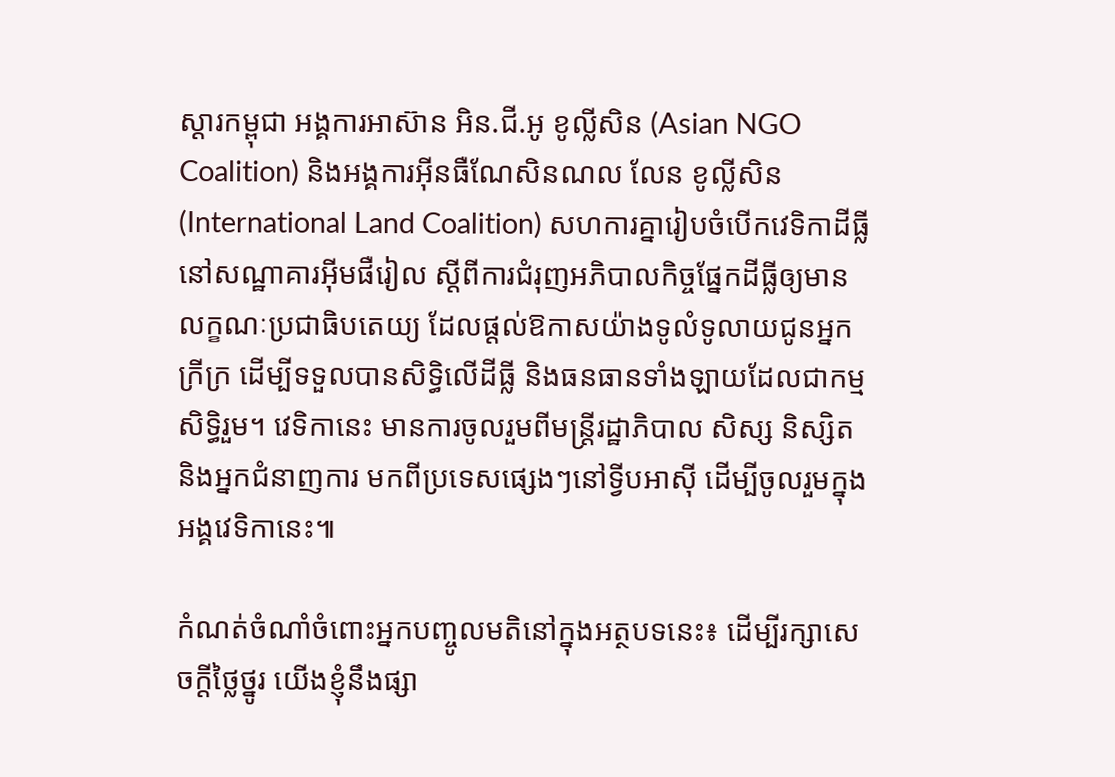ស្ដារកម្ពុជា អង្គការអាស៊ាន អិន.ជី.អូ ខូល្លីសិន (Asian NGO Coalition) និងអង្គការអ៊ីនធឺណែសិនណល លែន ខូល្លីសិន (International Land Coalition) សហការគ្នារៀបចំបើកវេទិកាដីធ្លី នៅសណ្ឋាគារអ៊ីមផឺរៀល ស្ដីពីការជំរុញអភិបាលកិច្ចផ្នែកដីធ្លីឲ្យមានលក្ខណៈប្រជាធិបតេយ្យ ដែលផ្ដល់ឱកាសយ៉ាងទូលំទូលាយជូនអ្នកក្រីក្រ ដើម្បីទទួលបានសិទ្ធិលើដីធ្លី និងធនធានទាំងឡាយដែលជាកម្មសិទ្ធិរួម។ វេទិកានេះ មានការចូលរួមពីមន្ត្រីរដ្ឋាភិបាល សិស្ស និស្សិត និងអ្នកជំនាញការ មកពីប្រទេសផ្សេងៗនៅទ្វីបអាស៊ី ដើម្បីចូលរួមក្នុងអង្គវេទិកានេះ៕

កំណត់ចំណាំចំពោះអ្នកបញ្ចូលមតិនៅក្នុងអត្ថបទនេះ៖ ដើម្បីរក្សាសេចក្ដីថ្លៃថ្នូរ យើងខ្ញុំនឹងផ្សា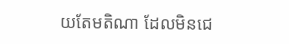យតែមតិណា ដែលមិនជេ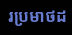រប្រមាថដ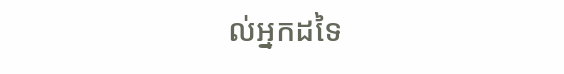ល់អ្នកដទៃ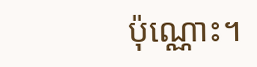ប៉ុណ្ណោះ។